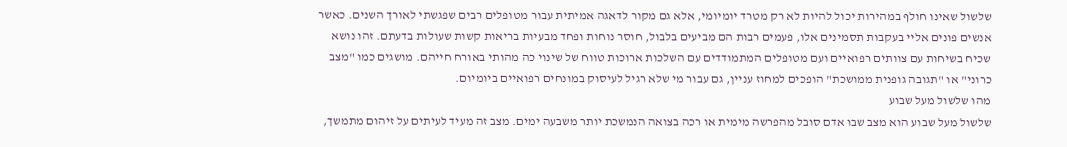שלשול שאינו חולף במהירות יכול להיות לא רק מטרד יומיומי, אלא גם מקור לדאגה אמיתית עבור מטופלים רבים שפגשתי לאורך השנים. כאשר אנשים פונים אליי בעקבות תסמינים אלו, פעמים רבות הם מביעים בלבול, חוסר נוחות ופחד מבעיות בריאות קשות שעולות בדעתם. זהו נושא שכיח בשיחות עם צוותים רפואיים ועם מטופלים המתמודדים עם השלכות ארוכות טווח של שינוי כה מהותי באורח חייהם. מושגים כמו "מצב כרוני" או "תגובה גופנית ממושכת" הופכים למחוז עניין, גם עבור מי שלא רגיל לעיסוק במונחים רפואיים ביומיום.
מהו שלשול מעל שבוע
שלשול מעל שבוע הוא מצב שבו אדם סובל מהפרשה מימית או רכה בצואה הנמשכת יותר משבעה ימים. מצב זה מעיד לעיתים על זיהום מתמשך,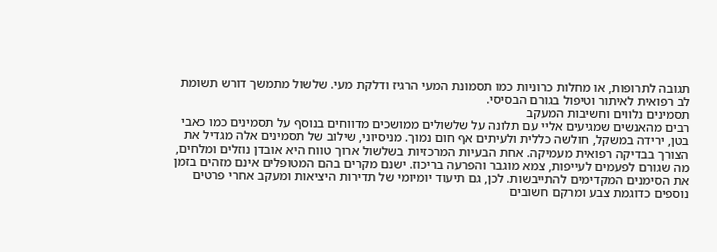תגובה לתרופות, או מחלות כרוניות כמו תסמונת המעי הרגיז ודלקת מעי. שלשול מתמשך דורש תשומת לב רפואית לאיתור וטיפול בגורם הבסיסי.
תסמינים נלווים וחשיבות המעקב
רבים מהאנשים שמגיעים אליי עם תלונה על שלשולים ממושכים מדווחים בנוסף על תסמינים כמו כאבי בטן, ירידה במשקל, חולשה כללית ולעיתים אף חום נמוך. מניסיוני, שילוב של תסמינים אלה מגדיל את הצורך בבדיקה רפואית מעמיקה. אחת הבעיות המרכזיות בשלשול ארוך טווח היא אובדן נוזלים ומלחים, מה שגורם לפעמים לעייפות, צמא מוגבר והפרעה בריכוז. ישנם מקרים בהם המטופלים אינם מזהים בזמן את הסימנים המקדימים להתייבשות. לכן, גם תיעוד יומיומי של תדירות היציאות ומעקב אחרי פרטים נוספים כדוגמת צבע ומרקם חשובים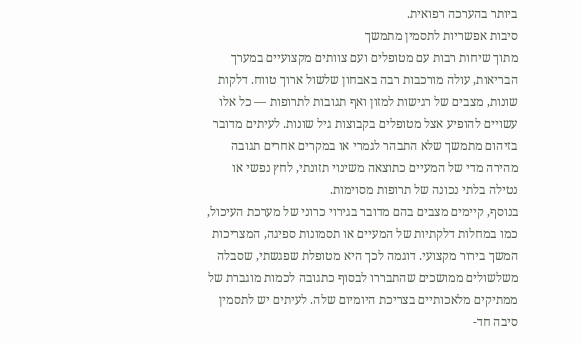ביותר בהערכה רפואית.
סיבות אפשריות לתסמין מתמשך
מתוך שיחות רבות עם מטופלים ועם צוותים מקצועיים במערך הבריאות, עולה מורכבות רבה באבחון שלשול ארוך טווח. דלקות שונות, מצבים של רגישות למזון ואף תגובות לתרופות — כל אלו עשויים להופיע אצל מטופלים בקבוצות גיל שונות. לעיתים מדובר בזיהום מתמשך שלא התבהר לגמרי או במקרים אחרים תגובה מהירה מדי של המעיים כתוצאה משינוי תזונתי, לחץ נפשי או נטילה בלתי נכונה של תרופות מסוימות.
בנוסף, קיימים מצבים בהם מדובר בגירוי כרוני של מערכת העיכול, כמו במחלות דלקתיות של המעיים או תסמונות ספיגה, המצריכות המשך בירור מקצועי. דוגמה לכך היא מטופלת שפגשתי, שסבלה משלשולים ממושכים שהתבררו לבסוף כתגובה לכמות מוגברת של ממתיקים מלאכותיים בצריכת היומיום שלה. לעיתים יש לתסמין סיבה חד-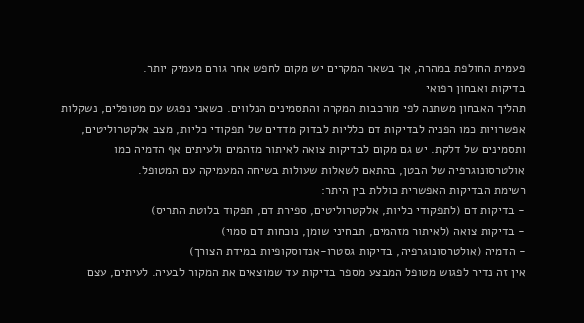פעמית החולפת במהרה, אך בשאר המקרים יש מקום לחפש אחר גורם מעמיק יותר.
בדיקות ואבחון רפואי
תהליך האבחון משתנה לפי מורכבות המקרה והתסמינים הנלווים. כשאני נפגש עם מטופלים, נשקלות אפשרויות כמו הפניה לבדיקות דם כלליות לבדוק מדדים של תפקודי כליות, מצב אלקטרוליטים, ותסמינים של דלקת. יש גם מקום לבדיקות צואה לאיתור מזהמים ולעיתים אף הדמיה כמו אולטרסונוגרפיה של הבטן, בהתאם לשאלות שעולות בשיחה המעמיקה עם המטופל.
רשימת הבדיקות האפשרית כוללת בין היתר:
- בדיקות דם (לתפקודי כליות, אלקטרוליטים, ספירת דם, תפקוד בלוטת התריס)
- בדיקות צואה (לאיתור מזהמים, תבחיני שומן, נוכחות דם סמוי)
- הדמיה (אולטרסונוגרפיה, בדיקות גסטרו-אנדוסקופיות במידת הצורך)
אין זה נדיר לפגוש מטופל המבצע מספר בדיקות עד שמוצאים את המקור לבעיה. לעיתים, עצם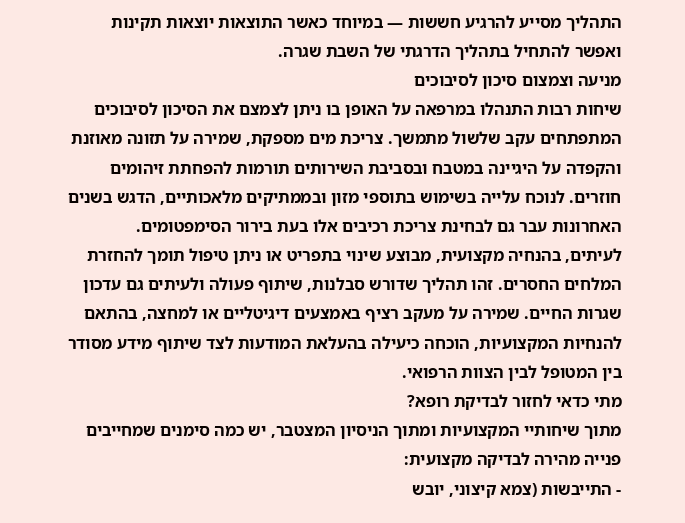התהליך מסייע להרגיע חששות — במיוחד כאשר התוצאות יוצאות תקינות ואפשר להתחיל בתהליך הדרגתי של השבת שגרה.
מניעה וצמצום סיכון לסיבוכים
שיחות רבות התנהלו במרפאה על האופן בו ניתן לצמצם את הסיכון לסיבוכים המתפתחים עקב שלשול מתמשך. צריכת מים מספקת, שמירה על תזונה מאוזנת והקפדה על היגיינה במטבח ובסביבת השירותים תורמות להפחתת זיהומים חוזרים. לנוכח עלייה בשימוש בתוספי מזון ובממתיקים מלאכותיים, הדגש בשנים האחרונות עבר גם לבחינת צריכת רכיבים אלו בעת בירור הסימפטומים.
לעיתים, בהנחיה מקצועית, מבוצע שינוי בתפריט או ניתן טיפול תומך להחזרת המלחים החסרים. זהו תהליך שדורש סבלנות, שיתוף פעולה ולעיתים גם עדכון שגרות החיים. שמירה על מעקב רציף באמצעים דיגיטליים או למחצה, בהתאם להנחיות המקצועיות, הוכחה כיעילה בהעלאת המודעות לצד שיתוף מידע מסודר בין המטופל לבין הצוות הרפואי.
מתי כדאי לחזור לבדיקת רופא?
מתוך שיחותיי המקצועיות ומתוך הניסיון המצטבר, יש כמה סימנים שמחייבים פנייה מהירה לבדיקה מקצועית:
- התייבשות (צמא קיצוני, יובש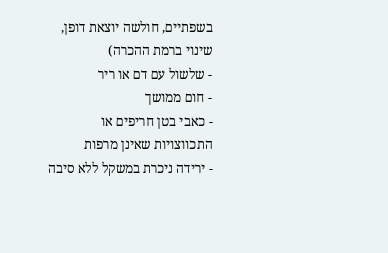בשפתיים, חולשה יוצאת דופן, שינוי ברמת ההכרה)
- שלשול עם דם או ריר
- חום ממושך
- כאבי בטן חריפים או התכווצויות שאינן מרפות
- ירידה ניכרת במשקל ללא סיבה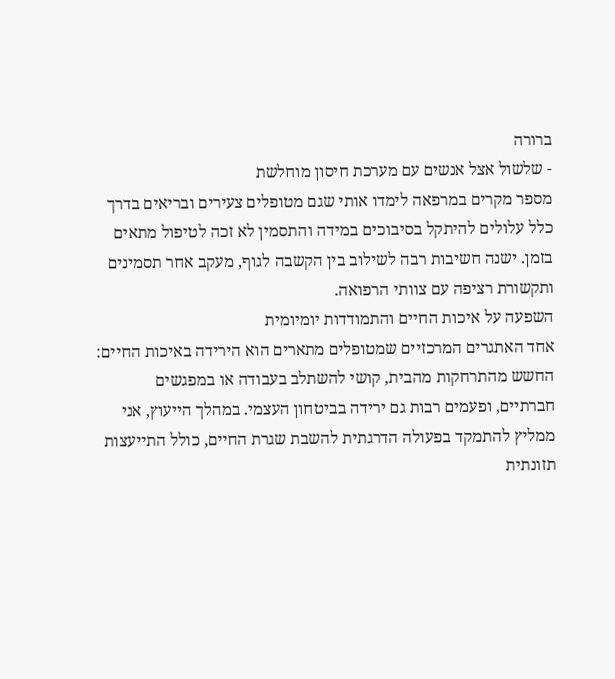ברורה
- שלשול אצל אנשים עם מערכת חיסון מוחלשת
מספר מקרים במרפאה לימדו אותי שגם מטופלים צעירים ובריאים בדרך כלל עלולים להיתקל בסיבוכים במידה והתסמין לא זכה לטיפול מתאים בזמן. ישנה חשיבות רבה לשילוב בין הקשבה לגוף, מעקב אחר תסמינים ותקשורת רציפה עם צוותי הרפואה.
השפעה על איכות החיים והתמודדות יומיומית
אחד האתגרים המרכזיים שמטופלים מתארים הוא הירידה באיכות החיים: החשש מהתרחקות מהבית, קושי להשתלב בעבודה או במפגשים חברתיים, ופעמים רבות גם ירידה בביטחון העצמי. במהלך הייעוץ, אני ממליץ להתמקד בפעולה הדרגתית להשבת שגרת החיים, כולל התייעצות תזונתית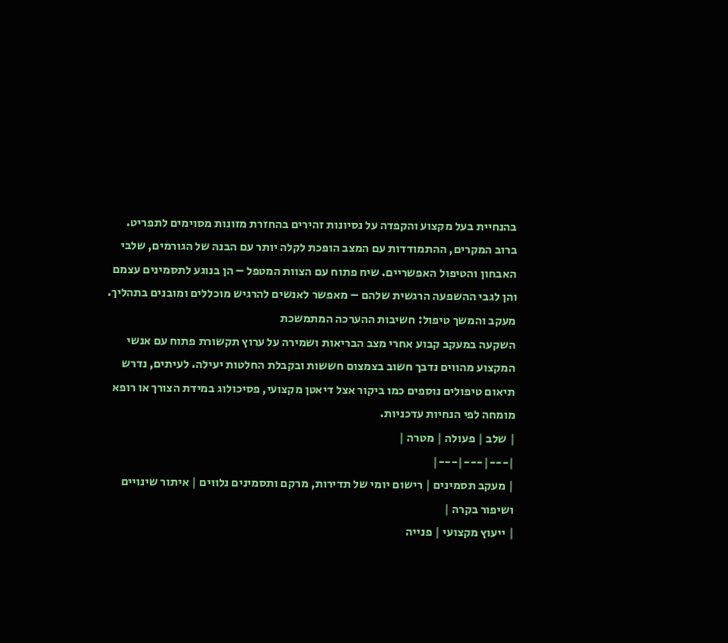בהנחיית בעל מקצוע והקפדה על נסיונות זהירים בהחזרת מזונות מסוימים לתפריט.
ברוב המקרים, ההתמודדות עם המצב הופכת לקלה יותר עם הבנה של הגורמים, שלבי האבחון והטיפול האפשריים. שיח פתוח עם הצוות המטפל – הן בנוגע לתסמינים עצמם והן לגבי ההשפעה הרגשית שלהם – מאפשר לאנשים להרגיש מוכללים ומובנים בתהליך.
מעקב והמשך טיפול: חשיבות ההערכה המתמשכת
השקעה במעקב קבוע אחרי מצב הבריאות ושמירה על ערוץ תקשורת פתוח עם אנשי המקצוע מהווים נדבך חשוב בצמצום חששות ובקבלת החלטות יעילה. לעיתים, נדרש תיאום טיפולים נוספים כמו ביקור אצל דיאטן מקצועי, פסיכולוג במידת הצורך או רופא מומחה לפי הנחיות עדכניות.
| שלב | פעולה | מטרה |
|---|---|---|
| מעקב תסמינים | רישום יומי של תדירות, מרקם ותסמינים נלווים | איתור שינויים ושיפור בקרה |
| ייעוץ מקצועי | פנייה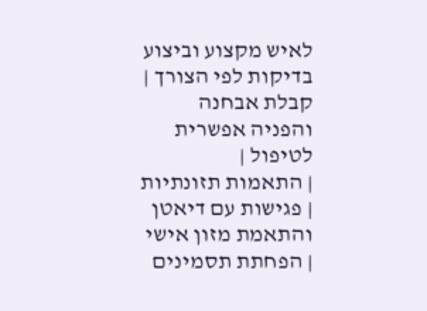לאיש מקצוע וביצוע בדיקות לפי הצורך | קבלת אבחנה והפניה אפשרית לטיפול |
| התאמות תזונתיות | פגישות עם דיאטן והתאמת מזון אישי | הפחתת תסמינים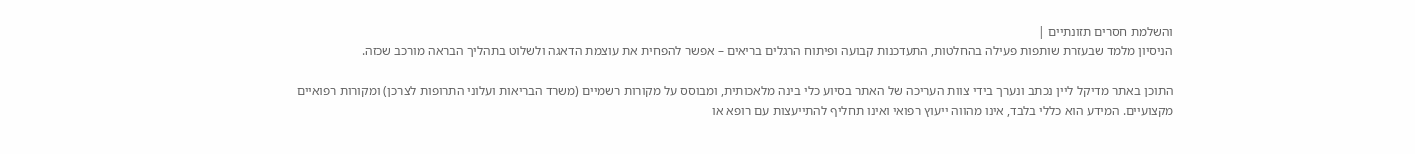והשלמת חסרים תזונתיים |
הניסיון מלמד שבעזרת שותפות פעילה בהחלטות, התעדכנות קבועה ופיתוח הרגלים בריאים – אפשר להפחית את עוצמת הדאגה ולשלוט בתהליך הבראה מורכב שכזה.

התוכן באתר מדיקל ליין נכתב ונערך בידי צוות העריכה של האתר בסיוע כלי בינה מלאכותית, ומבוסס על מקורות רשמיים (משרד הבריאות ועלוני התרופות לצרכן) ומקורות רפואיים מקצועיים. המידע הוא כללי בלבד, אינו מהווה ייעוץ רפואי ואינו תחליף להתייעצות עם רופא או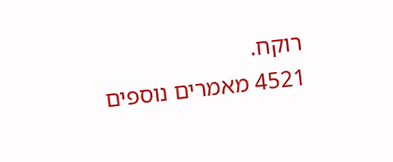רוקח.
4521 מאמרים נוספים